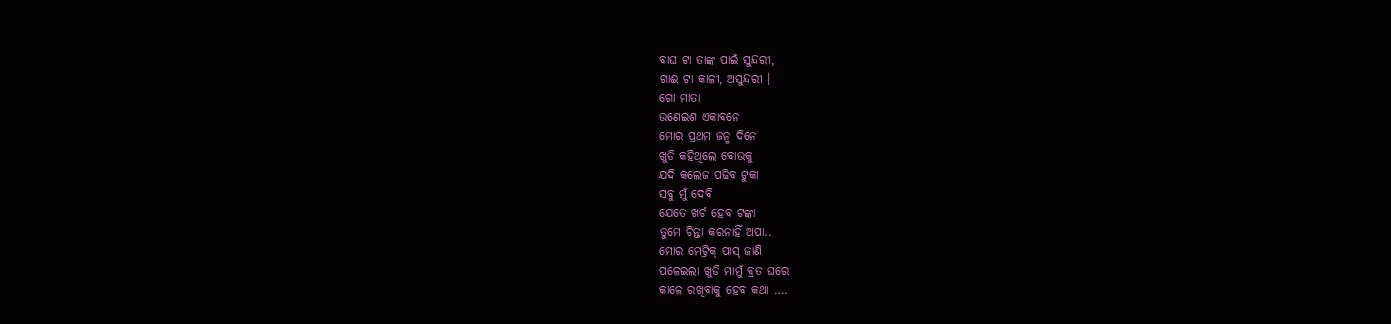ବାଘ ଟା ତାଙ୍କ ପାଇଁ ସୁନ୍ଦରୀ,
ଗାଈ ଟା କାଳୀ, ଅସୁନ୍ଦରୀ ।
ଗୋ ମାତା
ଉଣେଇଶ ଏକାବନେ
ମୋର ପ୍ରଥମ ଜନ୍ମ ଦିନେ
ଖୁଡି କହିଥିଲେ ବୋଉକୁ
ଯଦି କଲେଜ ପଢିବ ଟୁକା
ସବୁ ମୁଁ ଦେବି
ଯେତେ ଖର୍ଚ ହେବ ଟଙ୍କା
ତୁମେ ଚିନ୍ତା କରନାହିଁ ଅପା..
ମୋର ମେଟ୍ରିକ୍ ପାସ୍ ଜାଣି
ପଳେଇଲା ଖୁଡି ମାମୁଁ ବ୍ରତ ଘରେ
କାଳେ ରଖିବାକୁ ହେବ କଥା ….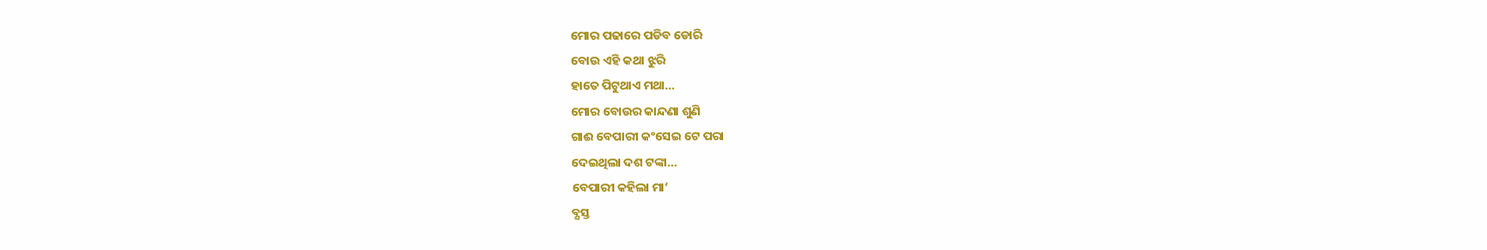ମୋର ପଢାରେ ପଡିବ ଡୋରି
ବୋଉ ଏହି କଥା ଝୁରି
ହାତେ ପିଟୁଥାଏ ମଥା…
ମୋର ବୋଉର କାନ୍ଦଣା ଶୁଣି
ଗାଈ ବେପାରୀ କଂସେଇ ଟେ ପରା
ଦେଇଥିଲା ଦଶ ଟଙ୍କା…
ବେପାରୀ କହିଲା ମା’
ବ୍ଯସ୍ତ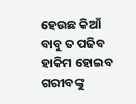ହେଉଛ କିଆଁ
ବାବୁ ତ ପଢିବ
ହାକିମ ହୋଇବ
ଗରୀବଙ୍କୁ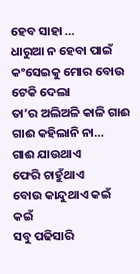ହେବ ସାହା …
ଧାରୁଆ ନ ହେବା ପାଇଁ
କଂସେଇକୁ ମୋର ବୋଉ ଟେକି ଦେଲା
ତା’ର ଅଲିଅଳି କାଳି ଗାଈ
ଗାଈ କହିଲାନି ନା…
ଗାଈ ଯାଉଥାଏ
ଫେରି ଚାହୁଁଥାଏ
ବୋଉ କାନ୍ଦୁଥାଏ କଇଁ କଇଁ
ସବୁ ପଢିସାରି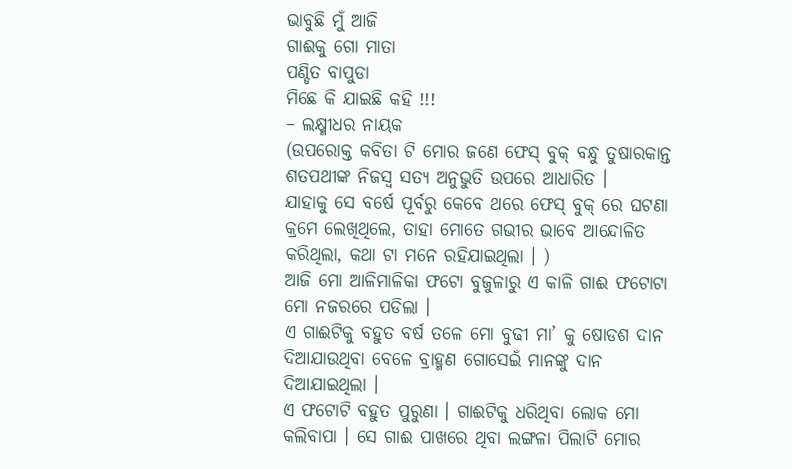ଭାବୁଛି ମୁଁ ଆଜି
ଗାଈକୁ ଗୋ ମାତା
ପଣ୍ଡିତ ବାପୁଡା
ମିଛେ କି ଯାଇଛି କହି !!!
– ଲକ୍ଷ୍ମୀଧର ନାୟକ
(ଉପରୋକ୍ତ କବିତା ଟି ମୋର ଜଣେ ଫେସ୍ ବୁକ୍ ବନ୍ଧୁ ତୁଷାରକାନ୍ତ ଶତପଥୀଙ୍କ ନିଜସ୍ୱ ସତ୍ଯ ଅନୁଭୁତି ଉପରେ ଆଧାରିତ ।
ଯାହାକୁ ସେ ବର୍ଷେ ପୂର୍ବରୁ କେବେ ଥରେ ଫେସ୍ ବୁକ୍ ରେ ଘଟଣା କ୍ରମେ ଲେଖିଥିଲେ, ତାହା ମୋତେ ଗଭୀର ଭାବେ ଆନ୍ଦୋଳିତ କରିଥିଲା, କଥା ଟା ମନେ ରହିଯାଇଥିଲା । )
ଆଜି ମୋ ଆଳିମାଳିକା ଫଟୋ ବୁଜୁଳାରୁ ଏ କାଳି ଗାଈ ଫଟୋଟା ମୋ ନଜରରେ ପଡିଲା ।
ଏ ଗାଈଟିକୁ ବହୁତ ବର୍ଷ ତଳେ ମୋ ବୁଢୀ ମା’ କୁ ଷୋଡଶ ଦାନ ଦିଆଯାଉଥିବା ବେଳେ ବ୍ରାହ୍ମଣ ଗୋସେଇଁ ମାନଙ୍କୁ ଦାନ ଦିଆଯାଇଥିଲା ।
ଏ ଫଟୋଟି ବହୁତ ପୁରୁଣା । ଗାଈଟିକୁ ଧରିଥିବା ଲୋକ ମୋ କଲିବାପା । ସେ ଗାଈ ପାଖରେ ଥିବା ଲଙ୍ଗଳା ପିଲାଟି ମୋର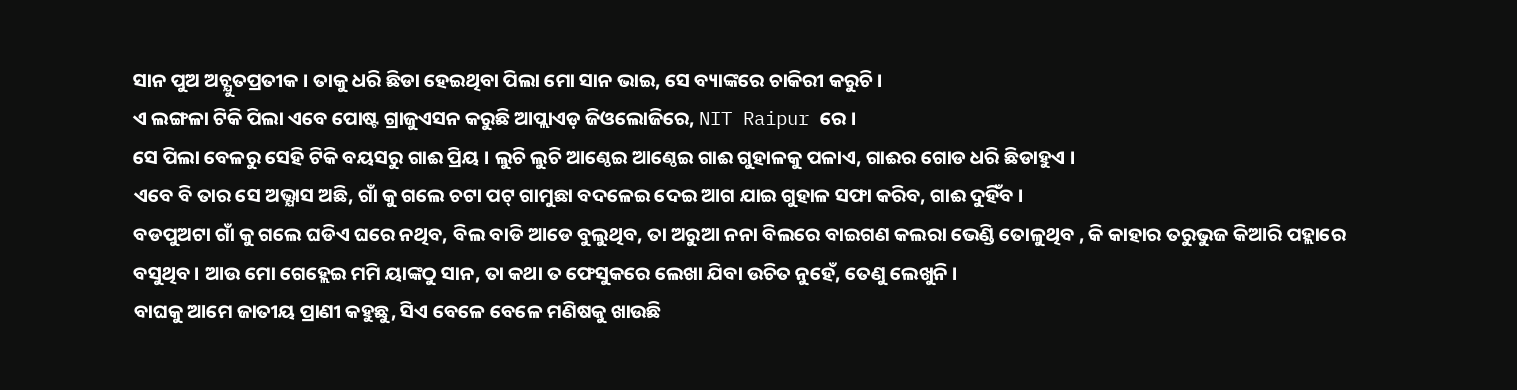ସାନ ପୁଅ ଅଚ୍ଯୁତପ୍ରତୀକ । ତାକୁ ଧରି ଛିଡା ହେଇଥିବା ପିଲା ମୋ ସାନ ଭାଇ, ସେ ବ୍ୟାଙ୍କରେ ଚାକିରୀ କରୁଚି ।
ଏ ଲଙ୍ଗଳା ଟିକି ପିଲା ଏବେ ପୋଷ୍ଟ ଗ୍ରାଜୁଏସନ କରୁଛି ଆପ୍ଲାଏଡ଼ ଜିଓଲୋଜିରେ, NIT Raipur ରେ ।
ସେ ପିଲା ବେଳରୁ ସେହି ଟିକି ବୟସରୁ ଗାଈ ପ୍ରିୟ । ଲୁଚି ଲୁଚି ଆଣ୍ଠେଇ ଆଣ୍ଠେଇ ଗାଈ ଗୁହାଳକୁ ପଳାଏ, ଗାଈର ଗୋଡ ଧରି ଛିଡାହୁଏ ।
ଏବେ ବି ତାର ସେ ଅଭ୍ଯାସ ଅଛି, ଗାଁ କୁ ଗଲେ ଚଟା ପଟ୍ ଗାମୁଛା ବଦଳେଇ ଦେଇ ଆଗ ଯାଇ ଗୁହାଳ ସଫା କରିବ, ଗାଈ ଦୁହିଁବ ।
ବଡପୁଅଟା ଗାଁ କୁ ଗଲେ ଘଡିଏ ଘରେ ନଥିବ, ବିଲ ବାଡି ଆଡେ ବୁଲୁଥିବ, ତା ଅରୁଆ ନନା ବିଲରେ ବାଇଗଣ କଲରା ଭେଣ୍ଡି ତୋଳୁଥିବ , କି କାହାର ତରୁଭୁଜ କିଆରି ପହ୍ଲାରେ ବସୁଥିବ। ଆଉ ମୋ ଗେହ୍ଲେଇ ମମି ୟାଙ୍କଠୁ ସାନ, ତା କଥା ତ ଫେସୁକରେ ଲେଖା ଯିବା ଉଚିତ ନୁହେଁ, ତେଣୁ ଲେଖୁନି ।
ବାଘକୁ ଆମେ ଜାତୀୟ ପ୍ରାଣୀ କହୁଛୁ, ସିଏ ବେଳେ ବେଳେ ମଣିଷକୁ ଖାଉଛି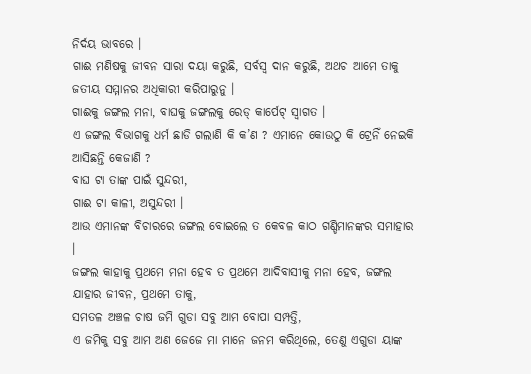ନିର୍ଦୟ ଭାବରେ ।
ଗାଈ ମଣିଷକୁ ଜୀବନ ସାରା ଦୟା କରୁଛି, ସର୍ବସ୍ୱ ଦାନ କରୁଛି, ଅଥଚ ଆମେ ତାକୁ ଜତୀୟ ସମ୍ମାନର ଅଧିକାରୀ କରିପାରୁନୁ ।
ଗାଈକୁ ଜଙ୍ଗଲ ମନା, ବାଘକୁ ଜଙ୍ଗଲକୁ ରେଡ୍ କାର୍ପେଟ୍ ସ୍ୱାଗତ ।
ଏ ଜଙ୍ଗଲ ବିଭାଗକୁ ଧର୍ମ ଛାଡି ଗଲାଣି କି କ’ଣ ? ଏମାନେ କୋଉଠୁ କି ଟ୍ରେନିଁ ନେଇକି ଆସିଛନ୍ତି କେଜାଣି ?
ବାଘ ଟା ତାଙ୍କ ପାଇଁ ସୁନ୍ଦରୀ,
ଗାଈ ଟା କାଳୀ, ଅସୁନ୍ଦରୀ ।
ଆଉ ଏମାନଙ୍କ ବିଚାରରେ ଜଙ୍ଗଲ ବୋଇଲେ ତ କେବଳ କାଠ ଗଣ୍ଡିମାନଙ୍କର ସମାହାର ।
ଜଙ୍ଗଲ କାହାକୁ ପ୍ରଥମେ ମନା ହେବ ତ ପ୍ରଥମେ ଆଦିବାସୀକୁ ମନା ହେବ, ଜଙ୍ଗଲ ଯାହାର ଜୀବନ, ପ୍ରଥମେ ତାକୁ,
ସମତଳ ଅଞ୍ଚଳ ଚାଷ ଜମି ଗୁଡା ସବୁ ଆମ ବୋପା ସମ୍ପତ୍ତି,
ଏ ଜମିକୁ ସବୁ ଆମ ଅଣ ଜେଜେ ମା ମାନେ ଜନମ କରିଥିଲେ, ତେଣୁ ଏଗୁଡା ୟାଙ୍କ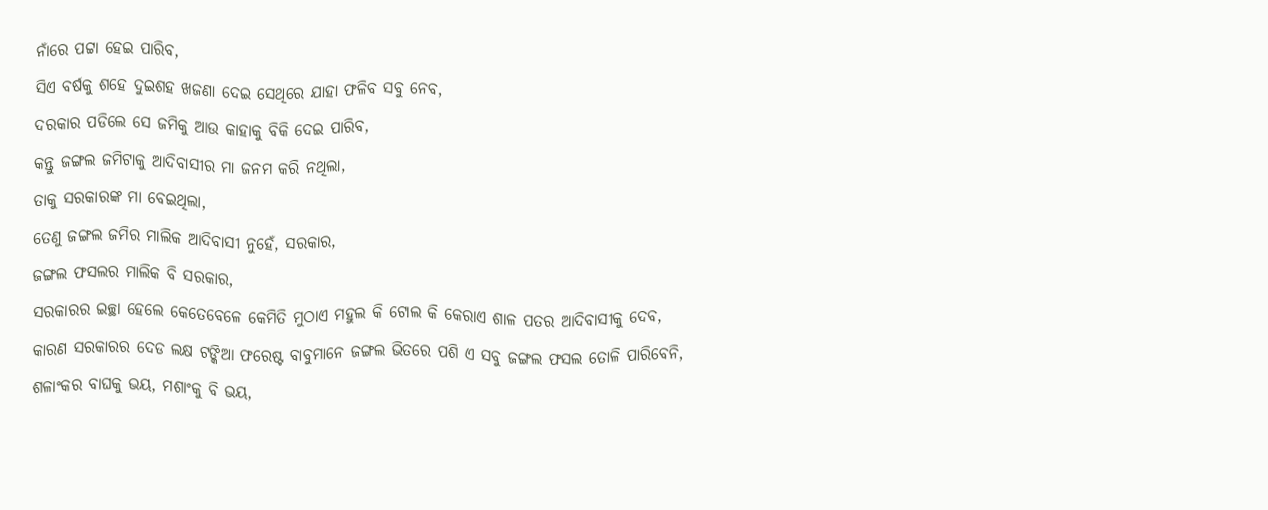ନାଁରେ ପଟ୍ଟା ହେଇ ପାରିବ,
ସିଏ ବର୍ଷକୁ ଶହେ ଦୁଇଶହ ଖଜଣା ଦେଇ ସେଥିରେ ଯାହା ଫଳିବ ସବୁ ନେବ,
ଦରକାର ପଡିଲେ ସେ ଜମିକୁ ଆଉ କାହାକୁ ବିକି ଦେଇ ପାରିବ,
କନ୍ତୁ ଜଙ୍ଗଲ ଜମିଟାକୁ ଆଦିବାସୀର ମା ଜନମ କରି ନଥିଲା,
ତାକୁ ସରକାରଙ୍କ ମା ବେଇଥିଲା,
ତେଣୁ ଜଙ୍ଗଲ ଜମିର ମାଲିକ ଆଦିବାସୀ ନୁହେଁ, ସରକାର,
ଜଙ୍ଗଲ ଫସଲର ମାଲିକ ବି ସରକାର,
ସରକାରର ଇଚ୍ଛା ହେଲେ କେତେବେଳେ କେମିତି ମୁଠାଏ ମହୁଲ କି ଟୋଲ କି କେରାଏ ଶାଳ ପତର ଆଦିବାସୀକୁ ଦେବ,
କାରଣ ସରକାରର ଦେଡ ଲକ୍ଷ ଟଙ୍କିଆ ଫରେଷ୍ଟ ବାବୁମାନେ ଜଙ୍ଗଲ ଭିତରେ ପଶି ଏ ସବୁ ଜଙ୍ଗଲ ଫସଲ ତୋଳି ପାରିବେନି,
ଶଳାଂକର ବାଘକୁ ଭୟ, ମଶାଂକୁ ବି ଭୟ,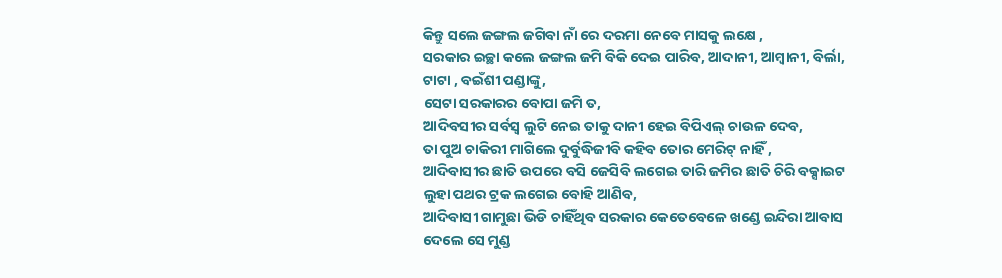କିନ୍ତୁ ସଲେ ଜଙ୍ଗଲ ଜଗିବା ନାଁ ରେ ଦରମା ନେବେ ମାସକୁ ଲକ୍ଷେ ,
ସରକାର ଇଚ୍ଛା କଲେ ଜଙ୍ଗଲ ଜମି ବିକି ଦେଇ ପାରିବ, ଆଦାନୀ, ଆମ୍ୱାନୀ, ବିର୍ଲା, ଟାଟା , ବଇଁଶୀ ପଣ୍ଡାଙ୍କୁ,
ସେଟା ସରକାରର ବୋପା ଜମି ତ,
ଆଦିବସୀର ସର୍ବସ୍ୱ ଲୁଟି ନେଇ ତାକୁ ଦାନୀ ହେଇ ବିପିଏଲ୍ ଚାଉଳ ଦେବ,
ତା ପୁଅ ଚାକିରୀ ମାଗିଲେ ଦୁର୍ବୁଦ୍ଧିଜୀବି କହିବ ତୋର ମେରିଟ୍ ନାହିଁ ,
ଆଦିବାସୀର ଛାତି ଉପରେ ବସି ଜେସିବି ଲଗେଇ ତାରି ଜମିର ଛାତି ଚିରି ବକ୍ସାଇଟ ଲୁହା ପଥର ଟ୍ରକ ଲଗେଇ ବୋହି ଆଣିବ,
ଆଦିବାସୀ ଗାମୁଛା ଭିଡି ଚାହିଁଥିବ ସରକାର କେତେବେଳେ ଖଣ୍ଡେ ଇନ୍ଦିରା ଆବାସ ଦେଲେ ସେ ମୁଣ୍ଡ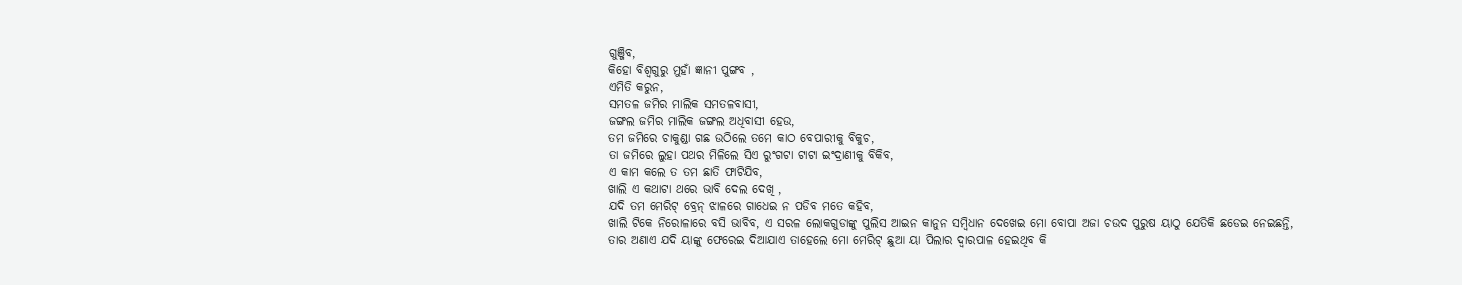ଗୁଞ୍ଜିବ,
କିହୋ ବିଶ୍ୱଗୁରୁ ମୁହାଁ ଜ୍ଞାନୀ ପୁଙ୍ଗବ ,
ଏମିତି କରୁନ,
ସମତଳ ଜମିର ମାଲିକ ସମତଳବାସୀ,
ଜଙ୍ଗଲ ଜମିର ମାଲିକ ଜଙ୍ଗଲ ଅଧିବାସୀ ହେଉ,
ତମ ଜମିରେ ଚାକୁଣ୍ଡା ଗଛ ଉଠିଲେ ତମେ କାଠ ବେପାରୀକୁ ବିକୁଚ,
ତା ଜମିରେ ଲୁହା ପଥର ମିଳିଲେ ସିଏ ରୁଂଗଟା ଟାଟା ଇଂଦ୍ରାଣୀକୁ ବିକିବ,
ଏ କାମ କଲେ ତ ତମ ଛାତି ଫାଟିଯିବ,
ଖାଲି ଏ କଥାଟା ଥରେ ଭାବି ଦେଲ ଦେଖି ,
ଯଦି ତମ ମେରିଟ୍ ବ୍ରେନ୍ ଝାଳରେ ଗାଧେଇ ନ ପଡିବ ମତେ କହିବ,
ଖାଲି ଟିକେ ନିରୋଳାରେ ବସି ଭାବିବ, ଏ ସରଳ ଲୋକଗୁଡାଙ୍କୁ ପୁଲିସ ଆଇନ କାନୁନ ସମ୍ୱିଧାନ ଦେଖେଇ ମୋ ବୋପା ଅଜା ଚଉଦ ପୁରୁଷ ୟାଠୁ ଯେତିକି ଛଡେଇ ନେଇଛନ୍ତି,
ତାର ଅଣାଏ ଯଦି ୟାଙ୍କୁ ଫେରେଇ ଦିଆଯାଏ ତାହେଲେ ମୋ ମେରିଟ୍ ଛୁଆ ୟା ପିଲାର ଦ୍ୱାରପାଳ ହେଇଥିବ କି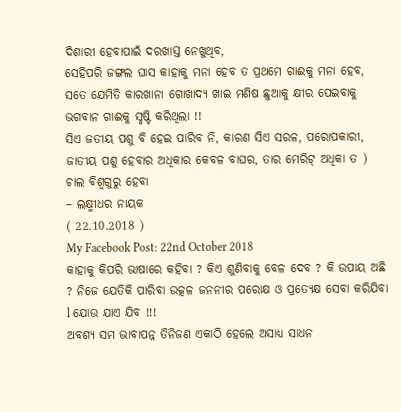ଦିଶାରୀ ହେବାପାଇଁ ଦରଖାସ୍ତ ନେଖୁଥିବ,
ସେହିପରି ଜଙ୍ଗଲ ଘାସ କାହାକୁ ମନା ହେବ ତ ପ୍ରଥମେ ଗାଈକୁ ମନା ହେବ,
ସତେ ଯେମିତି କାରଖାନା ଗୋଖାଦ୍ୟ ଖାଇ ମଣିଷ ଛୁଆକୁ କ୍ଷୀର ପେଇବାକୁ ଭଗବାନ ଗାଈକୁ ସୃଷ୍ଟି କରିଥିଲା !!
ସିଏ ଜତୀୟ ପଶୁ ବି ହେଇ ପାରିବ ନି, କାରଣ ସିଏ ସରଳ, ପରୋପକାରୀ, ଜାତୀୟ ପଶୁ ହେବାର ଅଧିକାର କେବଳ ବାଘର, ତାର ମେରିଟ୍ ଅଧିକା ତ )
ଚାଲ ବିଶ୍ୱଗୁରୁ ହେବା
– ଲକ୍ଷ୍ମୀଧର ନାୟକ
( 22.10.2018 )
My Facebook Post: 22nd October 2018
କାହାକୁ କିପରି ଭାଷାରେ କହିବା ? କିଏ ଶୁଣିବାକୁ ବେଳ ଦେବ ? କି ଉପାୟ ଅଛି ? ନିଜେ ଯେତିକି ପାରିବା ଉତ୍କଳ ଜନନୀର ପରୋକ୍ଷ ଓ ପ୍ରତ୍ୟେକ୍ଷ ସେବା କରିଯିବା l ଯୋଉ ଯାଏ ଯିବ !!!
ଅବଶ୍ୟ ସମ ଭାବାପନ୍ନ ତିନିଜଣ ଏକାଠି ହେଲେ ଅସାଧ୍ୟ ସାଧନ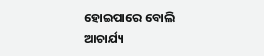ହୋଇପାରେ ବୋଲି ଆଚାର୍ଯ୍ୟ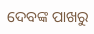ଦେବଙ୍କ ପାଖରୁ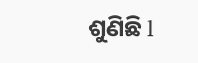ଶୁଣିଛି l